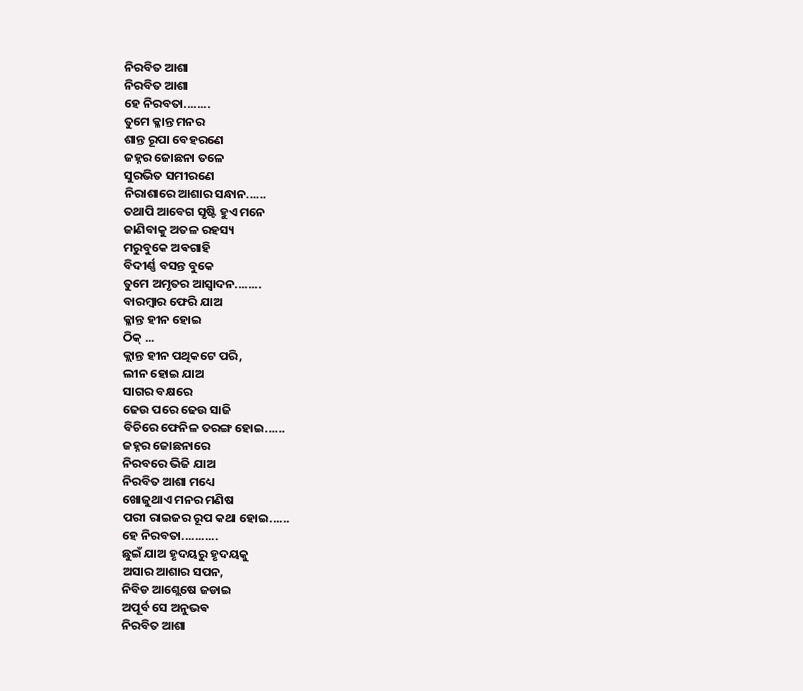ନିରବିତ ଆଶା
ନିରବିତ ଆଶା
ହେ ନିରବତା........
ତୁମେ କ୍ଳାନ୍ତ ମନର
ଶାନ୍ତ ରୂପା ବେହରଣେ
ଜହ୍ନର ଜୋଛନା ତଳେ
ସୁରଭିତ ସମୀରଣେ
ନିରାଶାରେ ଆଶାର ସନ୍ଧାନ......
ତଥାପି ଆବେଗ ସୃଷ୍ଟି ହୁଏ ମନେ
ଜାଣିବାକୁ ଅତଳ ରହସ୍ୟ
ମରୁବୁକେ ଅଵଗାହି
ବିଦୀର୍ଣ୍ଣ ବସନ୍ତ ବୁକେ
ତୁମେ ଅମୃତର ଆସ୍ୱାଦନ........
ବାରମ୍ଵାର ଫେରି ଯାଅ
କ୍ଳାନ୍ତ ହୀନ ହୋଇ
ଠିକ୍ ...
କ୍ଲାନ୍ତ ହୀନ ପଥିକଟେ ପରି,
ଲୀନ ହୋଇ ଯାଅ
ସାଗର ବକ୍ଷରେ
ଢେଉ ପରେ ଢେଉ ସାଜି
ବିଚିରେ ଫେନିଳ ତରଙ୍ଗ ହୋଇ......
ଜହ୍ନର ଜୋଛନାରେ
ନିରବରେ ଭିଜି ଯାଅ
ନିରବିତ ଆଶା ମଧ୍ୟେ
ଖୋଜୁଥାଏ ମନର ମଣିଷ
ପରୀ ରାଇଜର ରୂପ କଥା ହୋଇ......
ହେ ନିରବତା...........
ଛୁଇଁ ଯାଅ ହୃଦୟରୁ ହୃଦୟକୁ
ଅସାର ଆଶାର ସପନ,
ନିବିଡ ଆଶ୍ଲେଷେ ଜଡାଇ
ଅପୂର୍ବ ସେ ଅନୁଭଵ
ନିରବିତ ଆଶା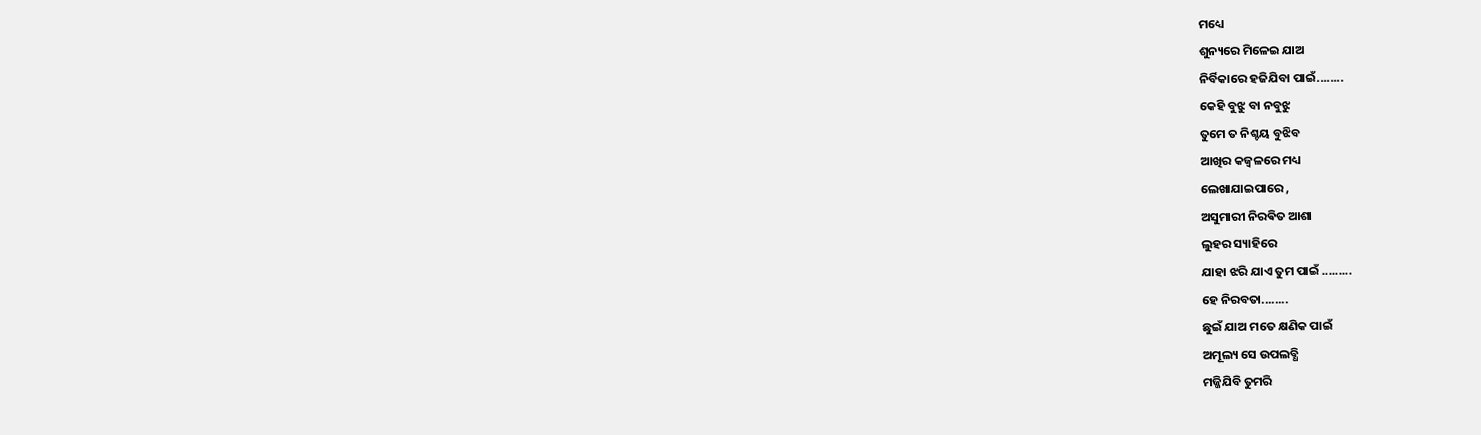ମଧ୍ୟେ
ଶୁନ୍ୟରେ ମିଳେଇ ଯାଅ
ନିର୍ବିକାରେ ହଜିଯିବା ପାଇଁ........
କେହି ବୁଝୁ ବା ନବୁଝୁ
ତୁମେ ତ ନିଶ୍ଚୟ ବୁଝିବ
ଆଖିର କଜ୍ଵଳରେ ମଧ୍ୟ
ଲେଖାଯାଇପାରେ ,
ଅସୁମାରୀ ନିରଵିତ ଆଶା
ଲୁହର ସ୍ୟାହିରେ
ଯାହା ଝରି ଯାଏ ତୁମ ପାଇଁ .........
ହେ ନିରବତା........
ଛୁଇଁ ଯାଅ ମତେ କ୍ଷଣିକ ପାଇଁ
ଅମୂଲ୍ୟ ସେ ଉପଲବ୍ଧି
ମଜ୍ଜିଯିବି ତୁମରି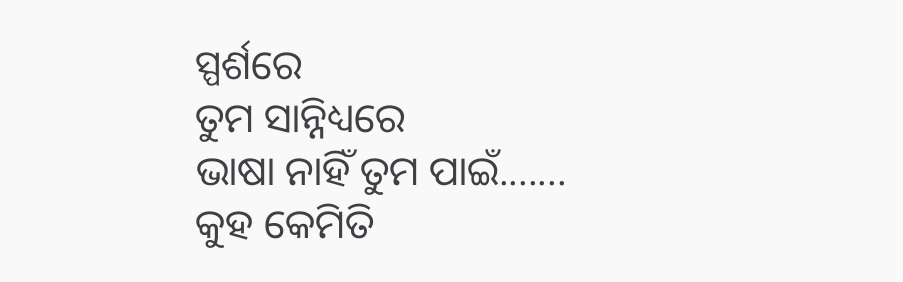ସ୍ପର୍ଶରେ
ତୁମ ସାନ୍ନିଧ୍ୟରେ
ଭାଷା ନାହିଁ ତୁମ ପାଇଁ.......
କୁହ କେମିତି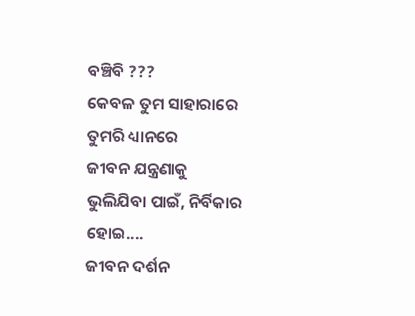ବଞ୍ଚିବି ???
କେବଳ ତୁମ ସାହାରାରେ
ତୁମରି ଧ୍ୟାନରେ
ଜୀବନ ଯନ୍ତ୍ରଣାକୁ
ଭୁଲିଯିବା ପାଇଁ, ନିର୍ବିକାର ହୋଇ....
ଜୀବନ ଦର୍ଶନ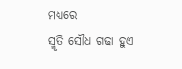ମଧ୍ୟରେ
ସ୍ମୃତି ସୌଧ ଗଢା ହୁଏ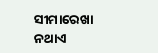ସୀମାରେଖା ନଥାଏ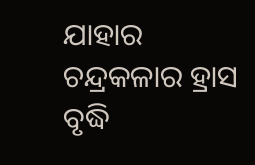ଯାହାର
ଚନ୍ଦ୍ରକଳାର ହ୍ରାସ ବୃଦ୍ଧି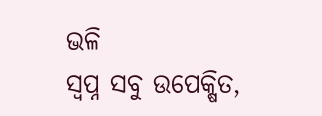ଭଳି
ସ୍ୱପ୍ନ ସବୁ ଉପେକ୍ଷିତ,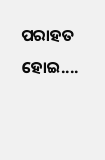ପରାହତ ହୋଇ....